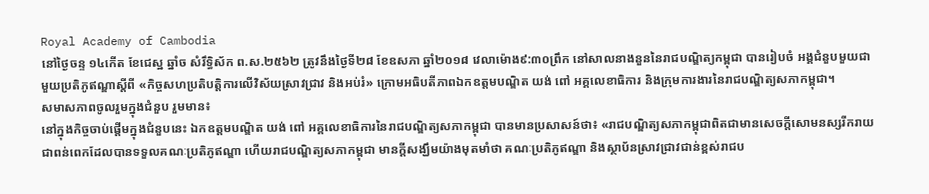Royal Academy of Cambodia
នៅថ្ងៃចន្ទ ១៤កើត ខែជេស្ឋ ឆ្នាំច សំរឹទ្ធិស័ក ព.ស.២៥៦២ ត្រូវនឹងថ្ងៃទី២៨ ខែឧសភា ឆ្នាំ២០១៨ វេលាម៉ោង៩:៣០ព្រឹក នៅសាលនាងនួននៃរាជបណ្ឌិត្យកម្ពុជា បានរៀបចំ អង្គជំនួបមួយជាមួយប្រតិភូឥណ្ឌាស្តីពី «កិច្ចសហប្រតិបត្តិការលើវិស័យស្រាវជ្រាវ និងអប់រំ» ក្រោមអធិបតីភាពឯកឧត្តមបណ្ឌិត យង់ ពៅ អគ្គលេខាធិការ និងក្រុមការងារនៃរាជបណ្ឌិត្យសភាកម្ពុជា។
សមាសភាពចូលរួមក្នុងជំនួប រួមមាន៖
នៅក្នុងកិច្ចចាប់ផ្តើមក្នុងជំនួបនេះ ឯកឧត្តមបណ្ឌិត យង់ ពៅ អគ្គលេខាធិការនៃរាជបណ្ឌិត្យសភាកម្ពុជា បានមានប្រសាសន៍ថា៖ «រាជបណ្ឌិត្យសភាកម្ពុជាពិតជាមានសេចក្តីសោមនស្សរីករាយជាពន់ពេកដែលបានទទួលគណៈប្រតិភូឥណ្ឌា ហើយរាជបណ្ឌិត្យសភាកម្ពុជា មានក្តីសង្ឃឹមយ៉ាងមុតមាំថា គណៈប្រតិភូឥណ្ឌា និងស្ថាប័នស្រាវជ្រាវជាន់ខ្ពស់រាជប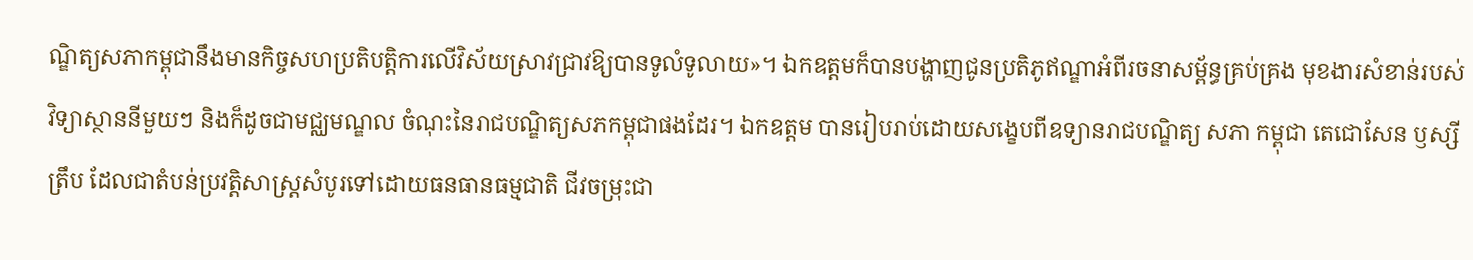ណ្ឌិត្យសភាកម្ពុជានឹងមានកិច្ចសហប្រតិបត្តិការលើវិស័យស្រាវជ្រាវឱ្យបានទូលំទូលាយ»។ ឯកឧត្តមក៏បានបង្ហាញជូនប្រតិភូឥណ្ឌាអំពីរចនាសម្ព័ន្ធគ្រប់គ្រង មុខងារសំខាន់របស់វិទ្យាស្ថាននីមួយៗ និងក៏ដូចជាមជ្ឈមណ្ឌល ចំណុះនៃរាជបណ្ឌិត្យសភកម្ពុជាផងដែរ។ ឯកឧត្តម បានរៀបរាប់ដោយសង្ខេបពីឧទ្យានរាជបណ្ឌិត្យ សភា កម្ពុជា តេជោសែន ឫស្សីត្រឹប ដែលជាតំបន់ប្រវត្តិសាស្រ្តសំបូរទៅដោយធនធានធម្មជាតិ ជីវចម្រុះជា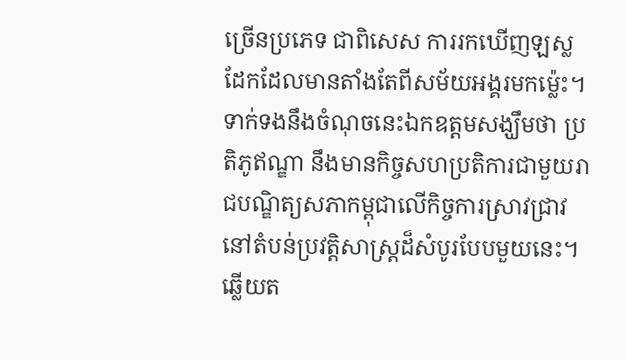ច្រើនប្រភេទ ជាពិសេស ការរកឃើញឡស្លដែកដែលមានតាំងតែពីសម័យអង្គរមកម្ល៉េះ។ ទាក់ទងនឹងចំណុចនេះឯកឧត្តមសង្ឃឹមថា ប្រតិភូឥណ្ឌា នឹងមានកិច្ចសហប្រតិការជាមួយរាជបណ្ឌិត្យសភាកម្ពុជាលើកិច្ចការស្រាវជ្រាវនៅតំបន់ប្រវត្តិសាស្រ្តដ៏សំបូរបែបមួយនេះ។
ឆ្លើយត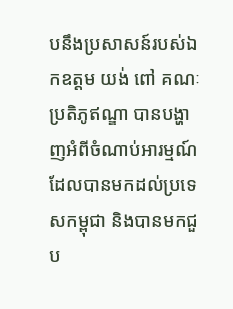បនឹងប្រសាសន៍របស់ឯកឧត្តម យង់ ពៅ គណៈប្រតិភូឥណ្ឌា បានបង្ហាញអំពីចំណាប់អារម្មណ៍ដែលបានមកដល់ប្រទេសកម្ពុជា និងបានមកជួប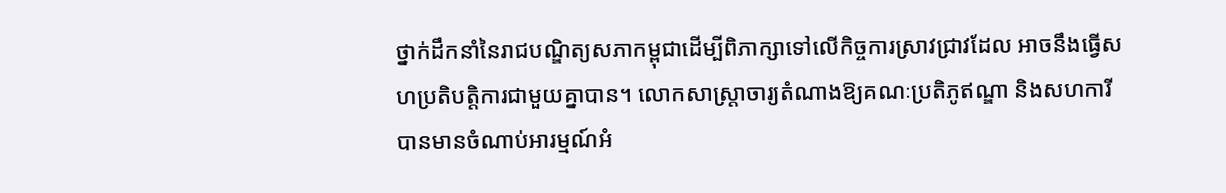ថ្នាក់ដឹកនាំនៃរាជបណ្ឌិត្យសភាកម្ពុជាដើម្បីពិភាក្សាទៅលើកិច្ចការស្រាវជ្រាវដែល អាចនឹងធ្វើសហប្រតិបត្តិការជាមួយគ្នាបាន។ លោកសាស្រ្តាចារ្យតំណាងឱ្យគណៈប្រតិភូឥណ្ឌា និងសហការី បានមានចំណាប់អារម្មណ៍អំ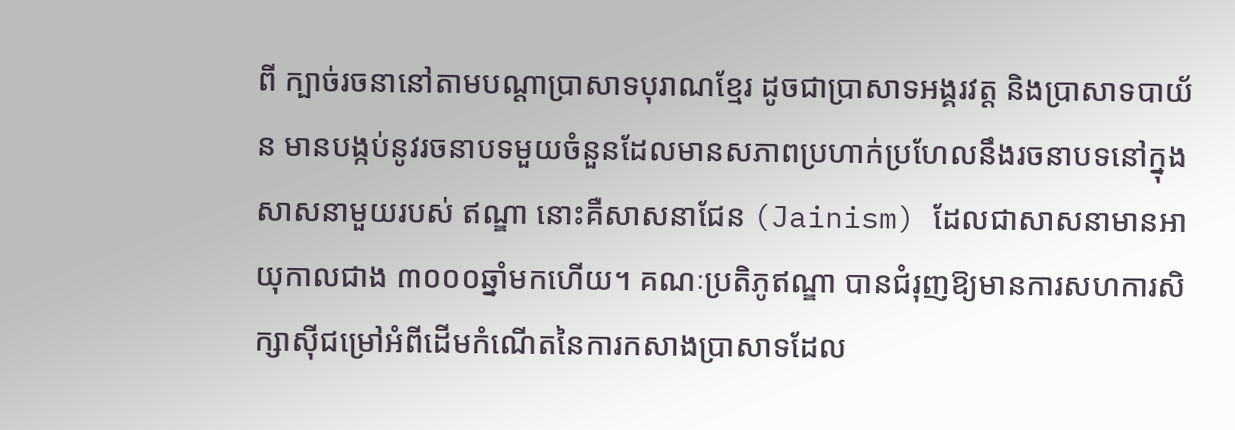ពី ក្បាច់រចនានៅតាមបណ្តាប្រាសាទបុរាណខ្មែរ ដូចជាប្រាសាទអង្គរវត្ត និងប្រាសាទបាយ័ន មានបង្កប់នូវរចនាបទមួយចំនួនដែលមានសភាពប្រហាក់ប្រហែលនឹងរចនាបទនៅក្នុងសាសនាមួយរបស់ ឥណ្ឌា នោះគឺសាសនាជែន (Jainism) ដែលជាសាសនាមានអាយុកាលជាង ៣០០០ឆ្នាំមកហើយ។ គណៈប្រតិភូឥណ្ឌា បានជំរុញឱ្យមានការសហការសិក្សាស៊ីជម្រៅអំពីដើមកំណើតនៃការកសាងប្រាសាទដែល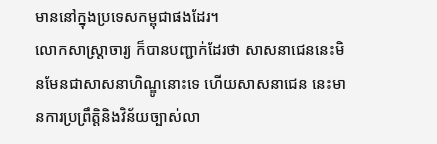មាននៅក្នុងប្រទេសកម្ពុជាផងដែរ។
លោកសាស្ត្រាចារ្យ ក៏បានបញ្ជាក់ដែរថា សាសនាជេននេះមិនមែនជាសាសនាហិណ្ឌូនោះទេ ហើយសាសនាជេន នេះមានការប្រព្រឹត្តិនិងវិន័យច្បាស់លា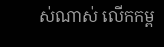ស់ណាស់ លើកកម្ព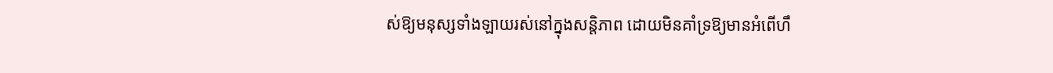ស់ឱ្យមនុស្សទាំងឡាយរស់នៅក្នុងសន្តិភាព ដោយមិនគាំទ្រឱ្យមានអំពើហឹ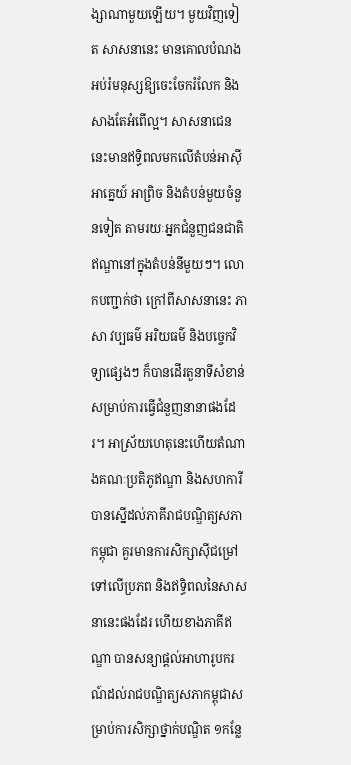ង្សាណាមួយឡើយ។ មួយវិញទៀត សាសនានេះ មានគោលបំណងអប់រំមនុស្សឱ្យចេះចែករំលែក និងសាងតែអំពើល្អ។ សាសនាជេន នេះមានឥទ្ធិពលមកលើតំបន់អាស៊ីអាគ្នេយ៍ អាព្រិច និងតំបន់មួយចំនួនទៀត តាមរយៈអ្នកជំនួញជនជាតិឥណ្ឌានៅក្នុងតំបន់នីមួយៗ។ លោកបញ្ជាក់ថា ក្រៅពីសាសនានេះ ភាសា វប្បធម៌ អរិយធម៌ និងបច្ចេកវិទ្យាផ្សេងៗ ក៏បានដើរតួនាទីសំខាន់សម្រាប់ការធ្វើជំនួញនានាផងដែរ។ អាស្រ័យហេតុនេះហើយតំណាងគណៈប្រតិភូឥណ្ឌា និងសហការី បានស្នើដល់ភាគីរាជបណ្ឌិត្យសភាកម្ពុជា គួរមានការសិក្សាស៊ីជម្រៅទៅលើប្រភព និងឥទ្ធិពលនៃសាសនានេះផងដែរ ហើយខាងភាគីឥណ្ឌា បានសន្យាផ្តល់អាហារូបករណ៍ដល់រាជបណ្ឌិត្យសភាកម្ពុជាសម្រាប់ការសិក្សាថ្នាក់បណ្ឌិត ១កន្លែ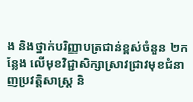ង និងថ្នាក់បរិញ្ញាបត្រជាន់ខ្ពស់ចំនួន ២កន្លែង លើមុខវិជ្ជាសិក្សាស្រាវជ្រាវមុខជំនាញប្រវត្តិសាស្រ្ត និ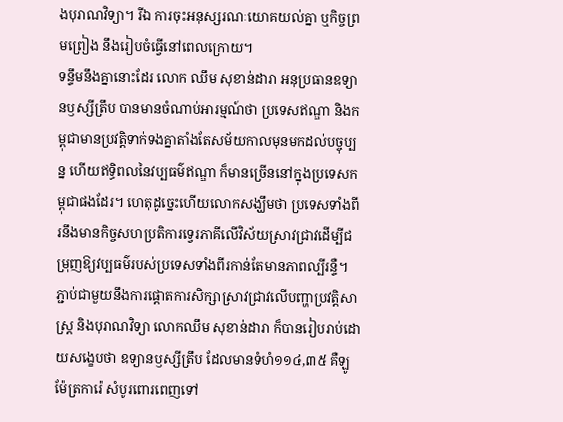ងបុរាណវិទ្យា។ រីឯ ការចុះអនុស្សរណៈយោគយល់គ្នា ឬកិច្ចព្រមព្រៀង នឹងរៀបចំធ្វើនៅពេលក្រោយ។
ទន្ទឹមនឹងគ្នានោះដែរ លោក ឈឹម សុខាន់ដារា អនុប្រធានឧទ្យានឫស្សីត្រឹប បានមានចំណាប់អារម្មណ៍ថា ប្រទេសឥណ្ឌា និងកម្ពុជាមានប្រវត្តិទាក់ទងគ្នាតាំងតែសម័យកាលមុនមកដល់បច្ចុប្បន្ន ហើយឥទ្ធិពលនៃវប្បធម៌ឥណ្ឌា ក៏មានច្រើននៅក្នុងប្រទេសកម្ពុជាផងដែរ។ ហេតុដូច្នេះហើយលោកសង្ឃឹមថា ប្រទេសទាំងពីរនឹងមានកិច្ចសហប្រតិការទ្វេរភាគីលើវិស័យស្រាវជ្រាវដើម្បីជម្រុញឱ្យវប្បធម៌របស់ប្រទេសទាំងពីរកាន់តែមានភាពល្បីរន្ទឺ។ ភ្ជាប់ជាមួយនឹងការផ្តោតការសិក្សាស្រាវជ្រាវលើបញ្ហាប្រវត្តិសាស្ត្រ និងបុរាណវិទ្យា លោកឈឹម សុខាន់ដារា ក៏បានរៀបរាប់ដោយសង្ខេបថា ឧទ្យានឫស្សីត្រឹប ដែលមានទំហំ១១៤,៣៥ គឺឡូម៉ែត្រការ៉េ សំបូរពោរពេញទៅ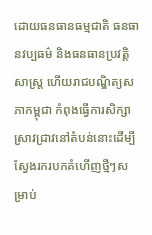ដោយធនធានធម្មជាតិ ធនធានវប្បធម៌ និងធនធានប្រវត្តិសាស្រ្ត ហើយរាជបណ្ឌិត្យសភាកម្ពុជា កំពុងធ្វើការសិក្សាស្រាវជ្រាវនៅតំបន់នោះដើម្បីស្វែងរករបកគំហើញថ្មីៗសម្រាប់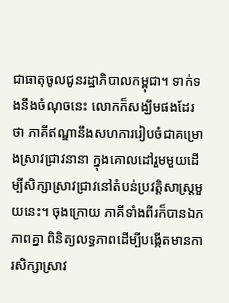ជាធាតុចូលជូនរដ្ឋាភិបាលកម្ពុជា។ ទាក់ទងនឹងចំណុចនេះ លោកក៏សង្ឃឹមផងដែរថា ភាគីឥណ្ឌានឹងសហការរៀបចំជាគម្រោងស្រាវជ្រាវនានា ក្នុងគោលដៅរួមមួយដើម្បីសិក្សាស្រាវជ្រាវនៅតំបន់ប្រវត្តិសាស្រ្តមួយនេះ។ ចុងក្រោយ ភាគីទាំងពីរក៏បានឯកភាពគ្នា ពិនិត្យលទ្ធភាពដើម្បីបង្កើតមានការសិក្សាស្រាវ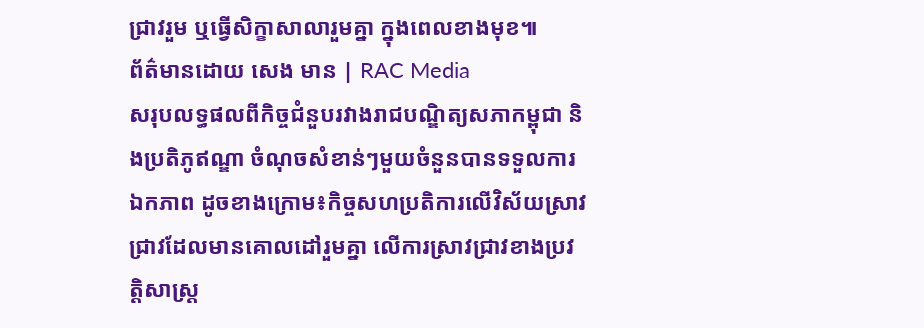ជ្រាវរួម ឬធ្វើសិក្ខាសាលារួមគ្នា ក្នុងពេលខាងមុខ៕
ព័ត៌មានដោយ សេង មាន | RAC Media
សរុបលទ្ធផលពីកិច្ចជំនួបរវាងរាជបណ្ឌិត្យសភាកម្ពុជា និងប្រតិភូឥណ្ឌា ចំណុចសំខាន់ៗមួយចំនួនបានទទួលការឯកភាព ដូចខាងក្រោម៖កិច្ចសហប្រតិការលើវិស័យស្រាវជ្រាវដែលមានគោលដៅរួមគ្នា លើការស្រាវជ្រាវខាងប្រវត្តិសាស្រ្ត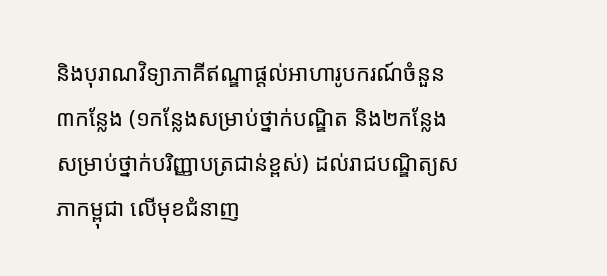និងបុរាណវិទ្យាភាគីឥណ្ឌាផ្តល់អាហារូបករណ៍ចំនួន៣កន្លែង (១កន្លែងសម្រាប់ថ្នាក់បណ្ឌិត និង២កន្លែងសម្រាប់ថ្នាក់បរិញ្ញាបត្រជាន់ខ្ពស់) ដល់រាជបណ្ឌិត្យសភាកម្ពុជា លើមុខជំនាញ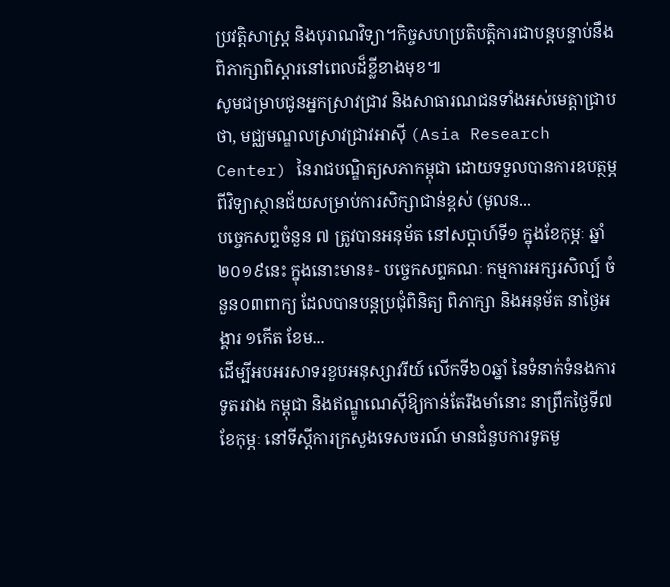ប្រវត្តិសាស្រ្ត និងបុរាណវិទ្យា។កិច្ចសហប្រតិបត្តិការជាបន្តបន្ទាប់នឹងពិភាក្សាពិស្តារនៅពេលដ៏ខ្លីខាងមុខ៕
សូមជម្រាបជូនអ្នកស្រាវជ្រាវ និងសាធារណជនទាំងអស់មេត្តាជ្រាបថា, មជ្ឈមណ្ឌលស្រាវជ្រាវអាស៊ី (Asia Research Center) នៃរាជបណ្ឌិត្យសភាកម្ពុជា ដោយទទួលបានការឧបត្ថម្ភពីវិទ្យាស្ថានជ័យសម្រាប់ការសិក្សាជាន់ខ្ពស់ (មូលន...
បច្ចេកសព្ទចំនួន ៧ ត្រូវបានអនុម័ត នៅសប្តាហ៍ទី១ ក្នុងខែកុម្ភៈ ឆ្នាំ២០១៩នេះ ក្នុងនោះមាន៖- បច្ចេកសព្ទគណៈ កម្មការអក្សរសិល្ប៍ ចំនួន០៣ពាក្យ ដែលបានបន្តប្រជុំពិនិត្យ ពិភាក្សា និងអនុម័ត នាថ្ងៃអង្គារ ១កើត ខែម...
ដើម្បីអបអរសាទរខួបអនុស្សាវរីយ៍ លើកទី៦០ឆ្នាំ នៃទំនាក់ទំនងការទូតរវាង កម្ពុជា និងឥណ្ឌូណេស៊ីឱ្យកាន់តែរឹងមាំនោះ នាព្រឹកថ្ងៃទី៧ ខែកុម្ភៈ នៅទីស្ដីការក្រសួងទេសចរណ៍ មានជំនួបការទូតមួ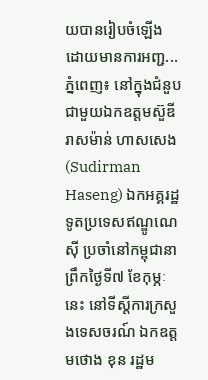យបានរៀបចំឡើង ដោយមានការអញ្ជ...
ភ្នំពេញ៖ នៅក្នុងជំនួបជាមួយឯកឧត្តមស៊ួឌីរាសម៉ាន់ ហាសសេង (Sudirman Haseng) ឯកអគ្គរដ្ឋទូតប្រទេសឥណ្ឌូណេស៊ី ប្រចាំនៅកម្ពុជានាព្រឹកថ្ងៃទី៧ ខែកុម្ភៈនេះ នៅទីស្តីការក្រសួងទេសចរណ៍ ឯកឧត្តមថោង ខុន រដ្ឋម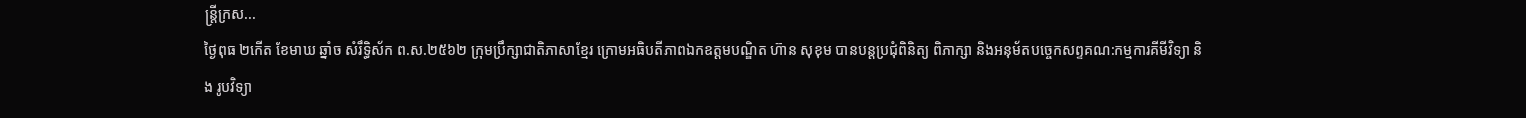ន្ត្រីក្រស...
ថ្ងៃពុធ ២កេីត ខែមាឃ ឆ្នាំច សំរឹទ្ធិស័ក ព.ស.២៥៦២ ក្រុមប្រឹក្សាជាតិភាសាខ្មែរ ក្រោមអធិបតីភាពឯកឧត្តមបណ្ឌិត ហ៊ាន សុខុម បានបន្តប្រជុំពិនិត្យ ពិភាក្សា និងអនុម័តបច្ចេកសព្ទគណ:កម្មការគីមីវិទ្យា និង រូបវិទ្យា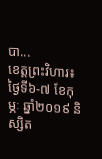បា...
ខេត្តព្រះវិហារ៖ ថ្ងៃទី៦-៧ ខែកុម្ភៈ ឆ្នាំ២០១៩ និស្សិត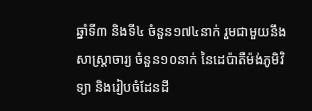ឆ្នាំទី៣ និងទី៤ ចំនួន១៧៤នាក់ រួមជាមួយនឹងសាស្ត្រាចារ្យ ចំនួន១០នាក់ នៃដេប៉ាតឺម៉ង់ភូមិវិទ្យា និងរៀបចំដែនដី